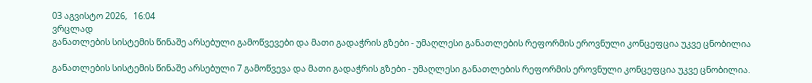03 აგვისტო 2026,   16:04
ვრცლად
განათლების სისტემის წინაშე არსებული გამოწვევები და მათი გადაჭრის გზები - უმაღლესი განათლების რეფორმის ეროვნული კონცეფცია უკვე ცნობილია

განათლების სისტემის წინაშე არსებული 7 გამოწვევა და მათი გადაჭრის გზები - უმაღლესი განათლების რეფორმის ეროვნული კონცეფცია უკვე ცნობილია.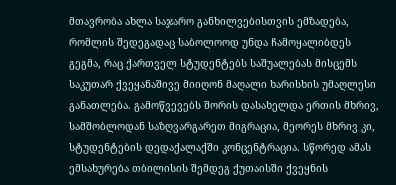მთავრობა ახლა საჯარო განხილვებისთვის ემზადება, რომლის შედეგადაც საბოლოოდ უნდა ჩამოყალიბდეს გეგმა, რაც ქართველ სტუდენტებს საშუალებას მისცემს საკუთარ ქვეყანაშივე მიიღონ მაღალი ხარისხის უმაღლესი განათლება. გამოწვევებს შორის დასახელდა ერთის მხრივ, სამშობლოდან საზღვარგარეთ მიგრაცია, მეორეს მხრივ კი, სტუდენტების დედაქალაქში კონცენტრაცია. სწორედ ამას ემსახურება თბილისის შემდეგ ქუთაისში ქვეყნის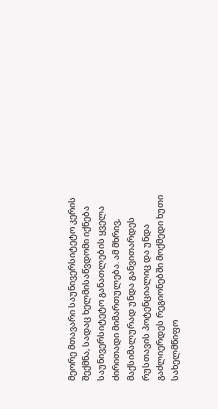მეორე მთავარი საუნივერსიტეტო კერის შექმნა, სადაც ხელმისაწვდომი იქნება საუნივერსიტეტო განათლების ყველა ძირითადი მიმართულება. ამ მხრივ, მაქსიმალურად უნდა განვითარდეს რუსთავის პოტენციალიც და უნდა გაძლიერდეს რეგიონებში მოქმედი ხუთი სახელმწიფო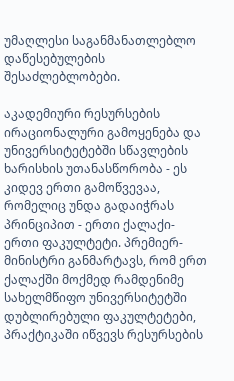უმაღლესი საგანმანათლებლო დაწესებულების შესაძლებლობები.

აკადემიური რესურსების ირაციონალური გამოყენება და უნივერსიტეტებში სწავლების ხარისხის უთანასწორობა - ეს კიდევ ერთი გამოწვევაა, რომელიც უნდა გადაიჭრას პრინციპით - ერთი ქალაქი-ერთი ფაკულტეტი. პრემიერ-მინისტრი განმარტავს, რომ ერთ ქალაქში მოქმედ რამდენიმე სახელმწიფო უნივერსიტეტში დუბლირებული ფაკულტეტები, პრაქტიკაში იწვევს რესურსების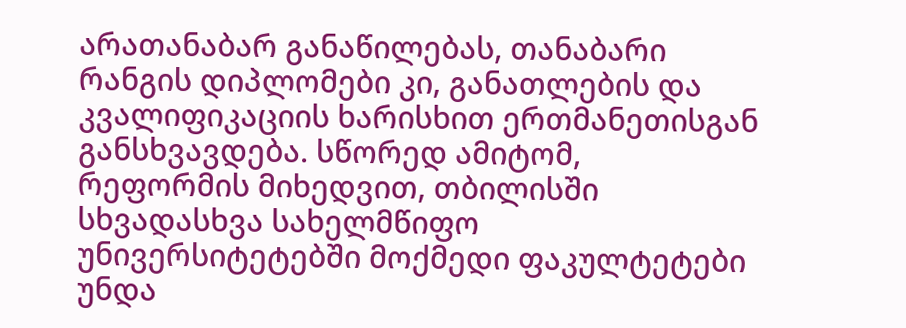არათანაბარ განაწილებას, თანაბარი რანგის დიპლომები კი, განათლების და კვალიფიკაციის ხარისხით ერთმანეთისგან განსხვავდება. სწორედ ამიტომ, რეფორმის მიხედვით, თბილისში სხვადასხვა სახელმწიფო უნივერსიტეტებში მოქმედი ფაკულტეტები უნდა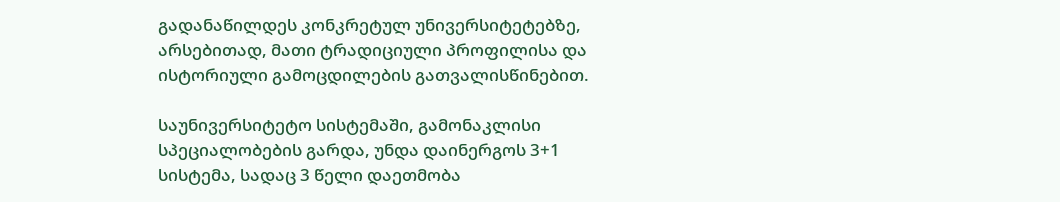გადანაწილდეს კონკრეტულ უნივერსიტეტებზე, არსებითად, მათი ტრადიციული პროფილისა და ისტორიული გამოცდილების გათვალისწინებით.

საუნივერსიტეტო სისტემაში, გამონაკლისი სპეციალობების გარდა, უნდა დაინერგოს 3+1 სისტემა, სადაც 3 წელი დაეთმობა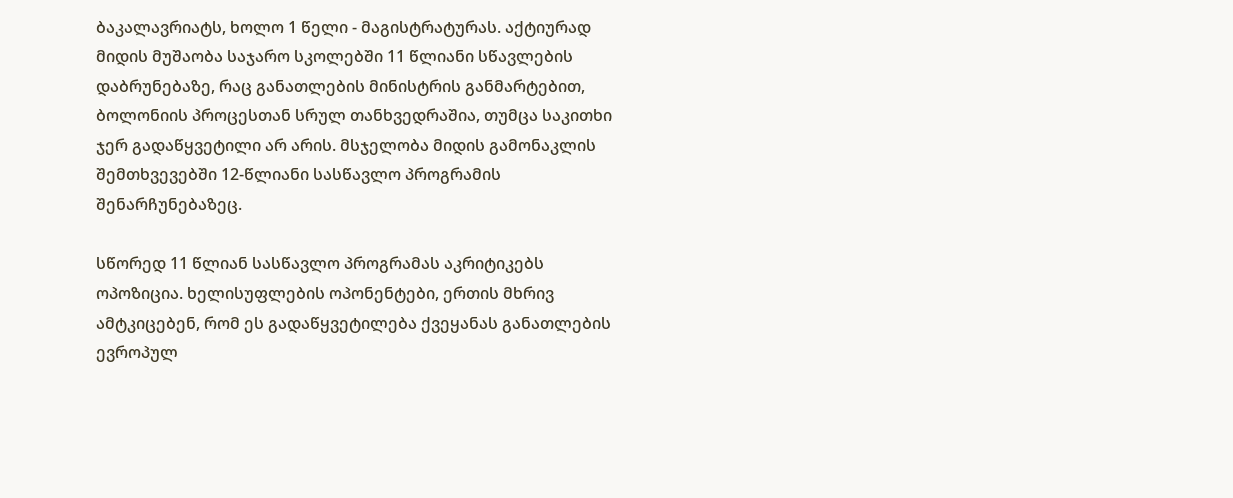ბაკალავრიატს, ხოლო 1 წელი - მაგისტრატურას. აქტიურად მიდის მუშაობა საჯარო სკოლებში 11 წლიანი სწავლების დაბრუნებაზე, რაც განათლების მინისტრის განმარტებით, ბოლონიის პროცესთან სრულ თანხვედრაშია, თუმცა საკითხი ჯერ გადაწყვეტილი არ არის. მსჯელობა მიდის გამონაკლის შემთხვევებში 12-წლიანი სასწავლო პროგრამის შენარჩუნებაზეც.

სწორედ 11 წლიან სასწავლო პროგრამას აკრიტიკებს ოპოზიცია. ხელისუფლების ოპონენტები, ერთის მხრივ ამტკიცებენ, რომ ეს გადაწყვეტილება ქვეყანას განათლების ევროპულ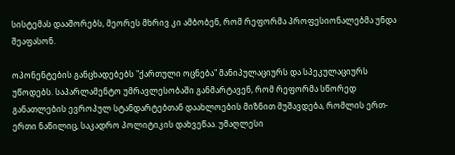სისტემას დააშორებს, მეორეს მხრივ კი ამბობენ, რომ რეფორმა პროფესიონალებმა უნდა შეაფასონ.

ოპონენტების განცხადებებს "ქართული ოცნება" მანიპულაციურს და სპეკულაციურს უწოდებს. საპარლამენტო უმრავლესობაში განმარტავენ, რომ რეფორმა სწორედ განათლების ევროპულ სტანდარტებთან დაახლოების მიზნით მუშავდება, რომლის ერთ-ერთი ნაწილიც, საკადრო პოლიტიკის დახვეწაა. უმაღლესი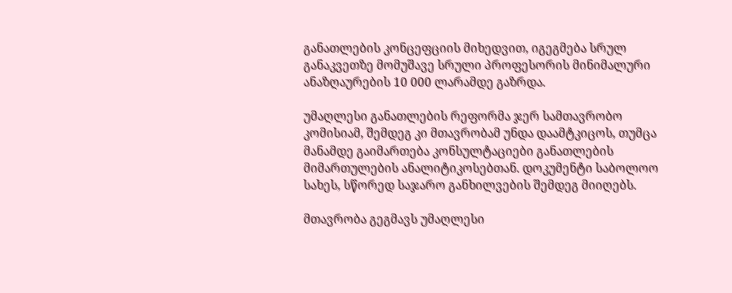განათლების კონცეფციის მიხედვით, იგეგმება სრულ განაკვეთზე მომუშავე სრული პროფესორის მინიმალური ანაზღაურების 10 000 ლარამდე გაზრდა.

უმაღლესი განათლების რეფორმა ჯერ სამთავრობო კომისიამ, შემდეგ კი მთავრობამ უნდა დაამტკიცოს, თუმცა მანამდე გაიმართება კონსულტაციები განათლების მიმართულების ანალიტიკოსებთან. დოკუმენტი საბოლოო სახეს, სწორედ საჯარო განხილვების შემდეგ მიიღებს.

მთავრობა გეგმავს უმაღლესი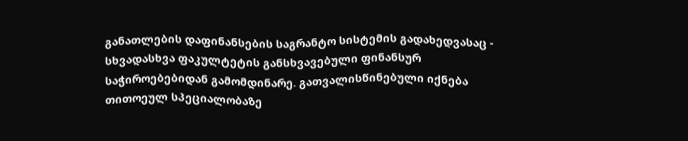განათლების დაფინანსების საგრანტო სისტემის გადახედვასაც - სხვადასხვა ფაკულტეტის განსხვავებული ფინანსურ საჭიროებებიდან გამომდინარე. გათვალისწინებული იქნება თითოეულ სპეციალობაზე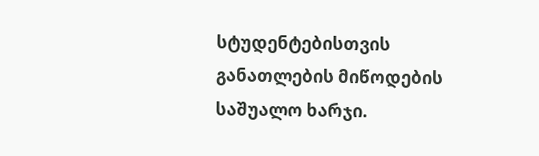სტუდენტებისთვის განათლების მიწოდების საშუალო ხარჯი.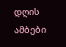დღის ამბები